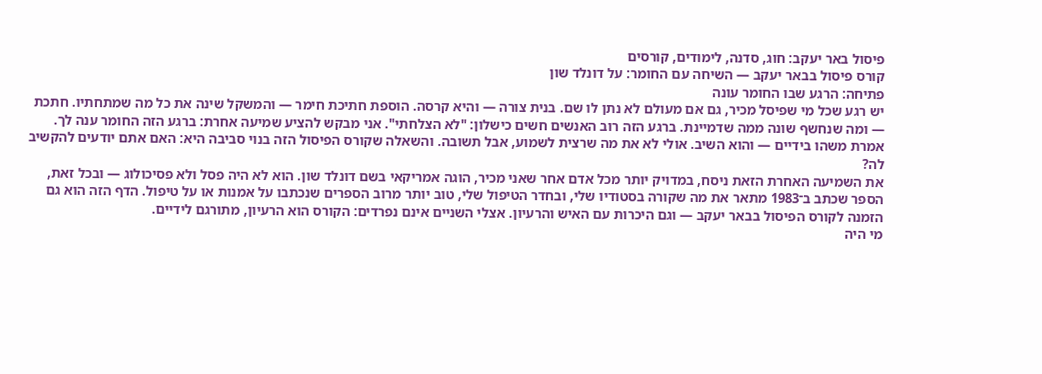פיסול באר יעקב: חוג, סדנה, לימודים, קורסים
קורס פיסול בבאר יעקב — השיחה עם החומר: על דונלד שון
פתיחה: הרגע שבו החומר עונה
יש רגע שכל מי שפיסל מכיר, גם אם מעולם לא נתן לו שם. בנית צורה — והיא קרסה. הוספת חתיכת חימר — והמשקל שינה את כל מה שמתחתיו. חתכת — ומה שנחשף שונה ממה שדמיינת. ברגע הזה רוב האנשים חשים כישלון: "לא הצלחתי". אני מבקש להציע שמיעה אחרת: ברגע הזה החומר ענה לך. אמרת משהו בידיים — והוא השיב. אולי לא את מה שרצית לשמוע, אבל תשובה. והשאלה שקורס הפיסול הזה בנוי סביבה היא: האם אתם יודעים להקשיב לה?
את השמיעה האחרת הזאת ניסח, במדויק יותר מכל אדם אחר שאני מכיר, הוגה אמריקאי בשם דונלד שון. הוא לא היה פסל ולא פסיכולוג — ובכל זאת, הספר שכתב ב־1983 מתאר את מה שקורה בסטודיו שלי, ובחדר הטיפול שלי, טוב יותר מרוב הספרים שנכתבו על אמנות או על טיפול. הדף הזה הוא גם הזמנה לקורס הפיסול בבאר יעקב — וגם היכרות עם האיש והרעיון. אצלי השניים אינם נפרדים: הקורס הוא הרעיון, מתורגם לידיים.
מי היה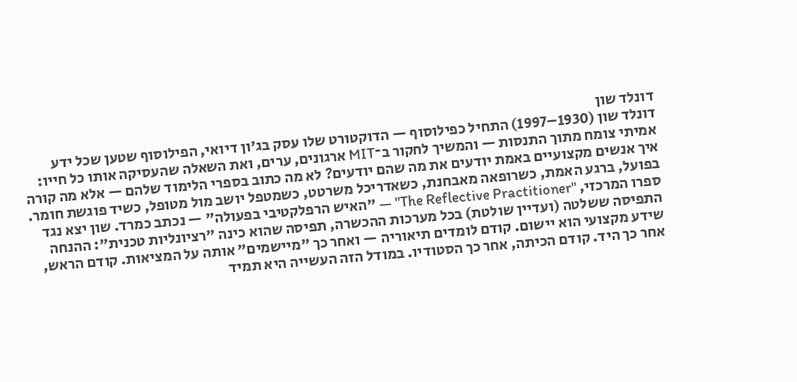דונלד שון
דונלד שון (1930–1997) התחיל כפילוסוף — הדוקטורט שלו עסק בג'ון דיואי, הפילוסוף שטען שכל ידע אמיתי צומח מתוך התנסות — והמשיך לחקור ב־MIT ארגונים, ערים, ואת השאלה שהעסיקה אותו כל חייו: איך אנשים מקצועיים באמת יודעים את מה שהם יודעים? לא מה כתוב בספרי הלימוד שלהם — אלא מה קורה בפועל, ברגע האמת, כשרופאה מאבחנת, כשאדריכל משרטט, כשמטפל יושב מול מטופל, כשיד פוגשת חומר.
ספרו המרכזי, "The Reflective Practitioner" — "האיש הרפלקטיבי בפעולה" — נכתב כמרד. שון יצא נגד התפיסה ששלטה (ועדיין שולטת) בכל מערכות ההכשרה, תפיסה שהוא כינה "רציונליות טכנית": ההנחה שידע מקצועי הוא יישום. קודם לומדים תיאוריה — ואחר כך "מיישמים" אותה על המציאות. קודם הראש, אחר כך היד. קודם הכיתה, אחר כך הסטודיו. במודל הזה העשייה היא תמיד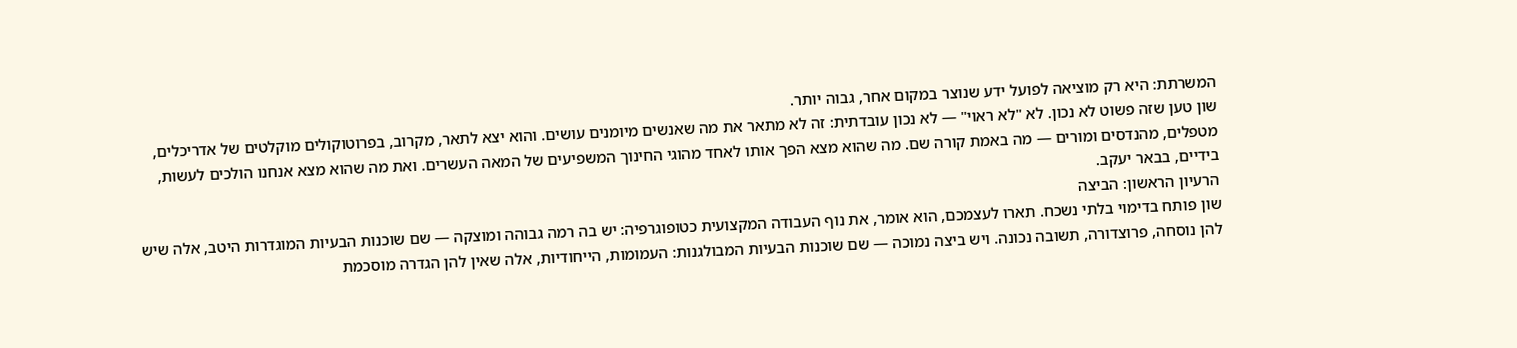המשרתת: היא רק מוציאה לפועל ידע שנוצר במקום אחר, גבוה יותר.
שון טען שזה פשוט לא נכון. לא "לא ראוי" — לא נכון עובדתית: זה לא מתאר את מה שאנשים מיומנים עושים. והוא יצא לתאר, מקרוב, בפרוטוקולים מוקלטים של אדריכלים, מטפלים, מהנדסים ומורים — מה באמת קורה שם. מה שהוא מצא הפך אותו לאחד מהוגי החינוך המשפיעים של המאה העשרים. ואת מה שהוא מצא אנחנו הולכים לעשות, בידיים, בבאר יעקב.
הרעיון הראשון: הביצה
שון פותח בדימוי בלתי נשכח. תארו לעצמכם, הוא אומר, את נוף העבודה המקצועית כטופוגרפיה: יש בה רמה גבוהה ומוצקה — שם שוכנות הבעיות המוגדרות היטב, אלה שיש להן נוסחה, פרוצדורה, תשובה נכונה. ויש ביצה נמוכה — שם שוכנות הבעיות המבולגנות: העמומות, הייחודיות, אלה שאין להן הגדרה מוסכמת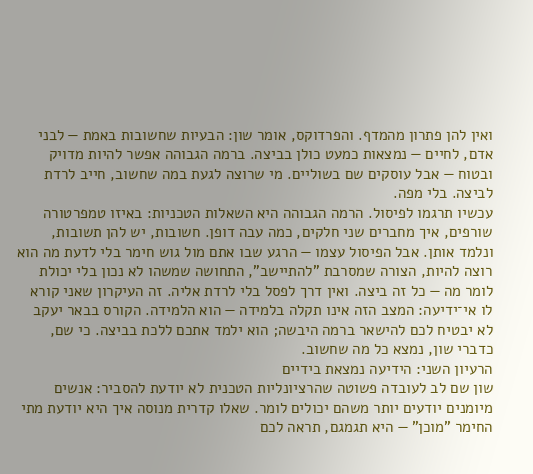ואין להן פתרון מהמדף. והפרדוקס, אומר שון: הבעיות שחשובות באמת — לבני אדם, לחיים — נמצאות כמעט כולן בביצה. ברמה הגבוהה אפשר להיות מדויק ובטוח — אבל עוסקים שם בשוליים. מי שרוצה לגעת במה שחשוב, חייב לרדת לביצה. בלי מפה.
עכשיו תרגמו לפיסול. הרמה הגבוהה היא השאלות הטכניות: באיזו טמפרטורה שורפים, איך מחברים שני חלקים, כמה עבה דופן. חשובות, יש להן תשובות, ונלמד אותן. אבל הפיסול עצמו — הרגע שבו אתם מול גוש חימר בלי לדעת מה הוא רוצה להיות, הצורה שמסרבת "להתיישב", התחושה שמשהו לא נכון בלי יכולת לומר מה — כל זה ביצה. ואין דרך לפסל בלי לרדת אליה. זה העיקרון שאני קורא לו אי־ידיעה: המצב הזה אינו תקלה בלמידה — הוא הלמידה. הקורס בבאר יעקב לא יבטיח לכם להישאר ברמה היבשה; הוא ילמד אתכם ללכת בביצה. כי שם, כדברי שון, נמצא כל מה שחשוב.
הרעיון השני: הידיעה נמצאת בידיים
שון שם לב לעובדה פשוטה שהרציונליות הטכנית לא יודעת להסביר: אנשים מיומנים יודעים יותר משהם יכולים לומר. שאלו קדרית מנוסה איך היא יודעת מתי החימר "מוכן" — היא תגמגם, תראה לכם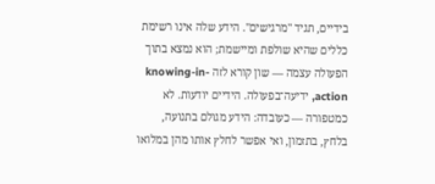בידיים, תגיד "מרגישים". הידע שלה אינו רשימת כללים שהיא שולפת ומיישמת; הוא נמצא בתוך הפעולה עצמה — שון קורא לזה knowing-in-action, ידיעה־בפעולה. הידיים יודעות. לא כמטפורה — כעובדה: הידע מגולם בתנועה, בלחץ, בתזמון, ואי אפשר לחלץ אותו מהן במלואו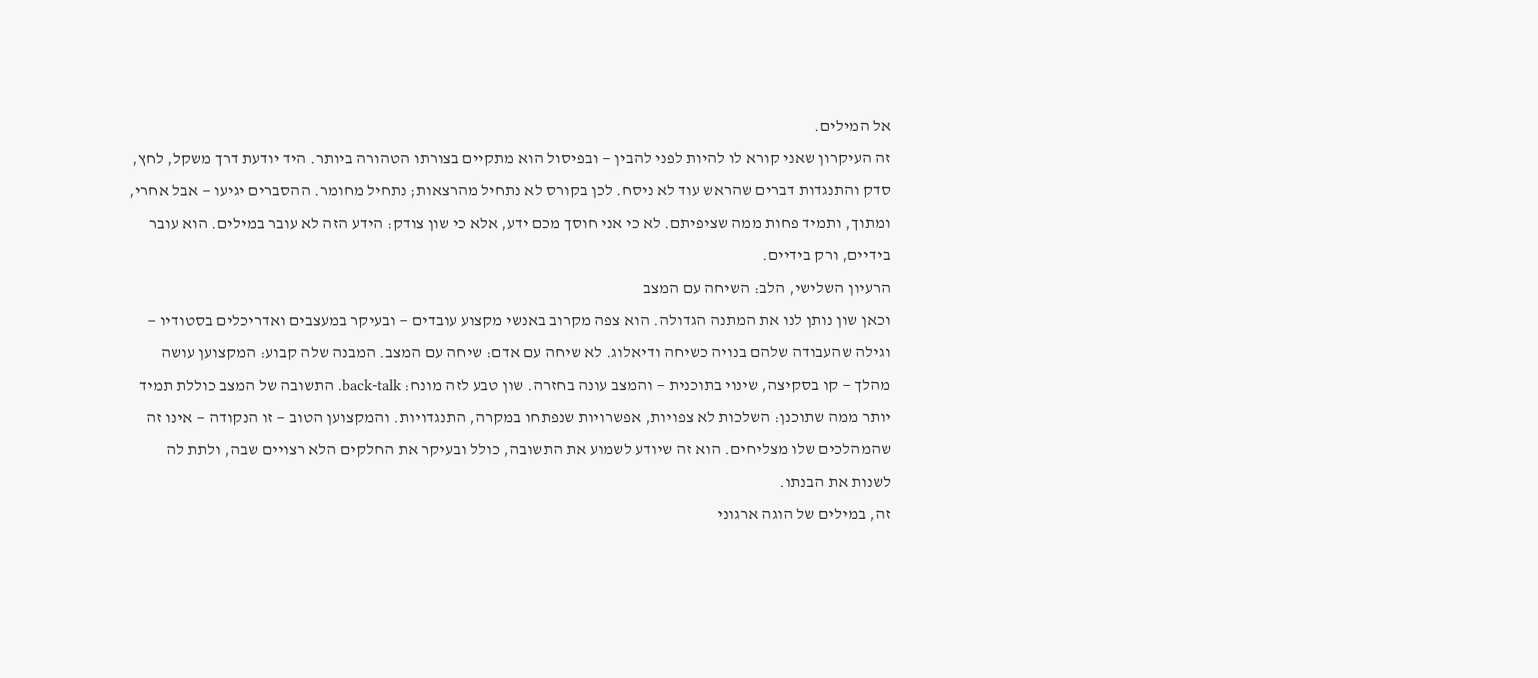אל המילים.
זה העיקרון שאני קורא לו להיות לפני להבין — ובפיסול הוא מתקיים בצורתו הטהורה ביותר. היד יודעת דרך משקל, לחץ, סדק והתנגדות דברים שהראש עוד לא ניסח. לכן בקורס לא נתחיל מהרצאות; נתחיל מחומר. ההסברים יגיעו — אבל אחרי, ומתוך, ותמיד פחות ממה שציפיתם. לא כי אני חוסך מכם ידע, אלא כי שון צודק: הידע הזה לא עובר במילים. הוא עובר בידיים, ורק בידיים.
הרעיון השלישי, הלב: השיחה עם המצב
וכאן שון נותן לנו את המתנה הגדולה. הוא צפה מקרוב באנשי מקצוע עובדים — ובעיקר במעצבים ואדריכלים בסטודיו — וגילה שהעבודה שלהם בנויה כשיחה ודיאלוג. לא שיחה עם אדם: שיחה עם המצב. המבנה שלה קבוע: המקצוען עושה מהלך — קו בסקיצה, שינוי בתוכנית — והמצב עונה בחזרה. שון טבע לזה מונח: back-talk. התשובה של המצב כוללת תמיד יותר ממה שתוכנן: השלכות לא צפויות, אפשרויות שנפתחו במקרה, התנגדויות. והמקצוען הטוב — זו הנקודה — אינו זה שהמהלכים שלו מצליחים. הוא זה שיודע לשמוע את התשובה, כולל ובעיקר את החלקים הלא רצויים שבה, ולתת לה לשנות את הבנתו.
זה, במילים של הוגה ארגוני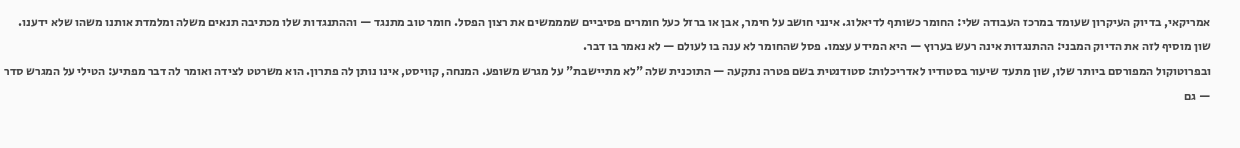אמריקאי, בדיוק העיקרון שעומד במרכז העבודה שלי: החומר כשותף לדיאלוג. אינני חושב על חימר, אבן או ברזל כעל חומרים פסיביים שמממשים את רצון הפסל. חומר טוב מתנגד — וההתנגדות שלו מכתיבה תנאים משלה ומלמדת אותנו משהו שלא ידענו. שון מוסיף לזה את הדיוק המבני: ההתנגדות אינה רעש בערוץ — היא המידע עצמו. פסל שהחומר לא ענה בו לעולם — לא נאמר בו דבר.
ובפרוטוקול המפורסם ביותר שלו, שון מתעד שיעור בסטודיו לאדריכלות: סטודנטית בשם פטרה נתקעה — התוכנית שלה "לא מתיישבת" על מגרש משופע. המנחה, קוויסט, אינו נותן לה פתרון. הוא משרטט לצידה ואומר לה דבר מפתיע: הטילי על המגרש סדר — גם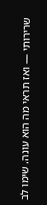שרירותי — ואז תראי מה הוא עונה. שימו לב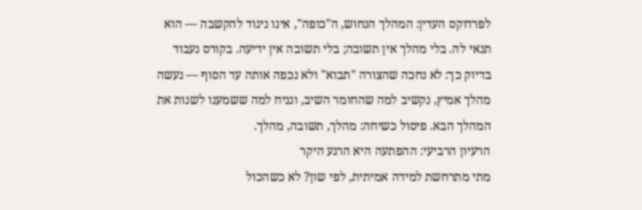לפרדוקס העדין: המהלך הנחוש, ה"כופה", אינו ניגוד להקשבה — הוא תנאי לה. בלי מהלך אין תשובה; בלי תשובה אין ידיעה. בקורס נעבוד בדיוק כך: לא נחכה שהצורה "תבוא" ולא נכפה אותה עד הסוף — נעשה מהלך אמיץ, נקשיב למה שהחומר השיב, ונניח למה ששמענו לשנות את המהלך הבא. פיסול כשיחה: מהלך, תשובה, מהלך.
הרעיון הרביעי: ההפתעה היא הרגע היקר
מתי מתרחשת למידה אמיתית, לפי שון? לא כשהכול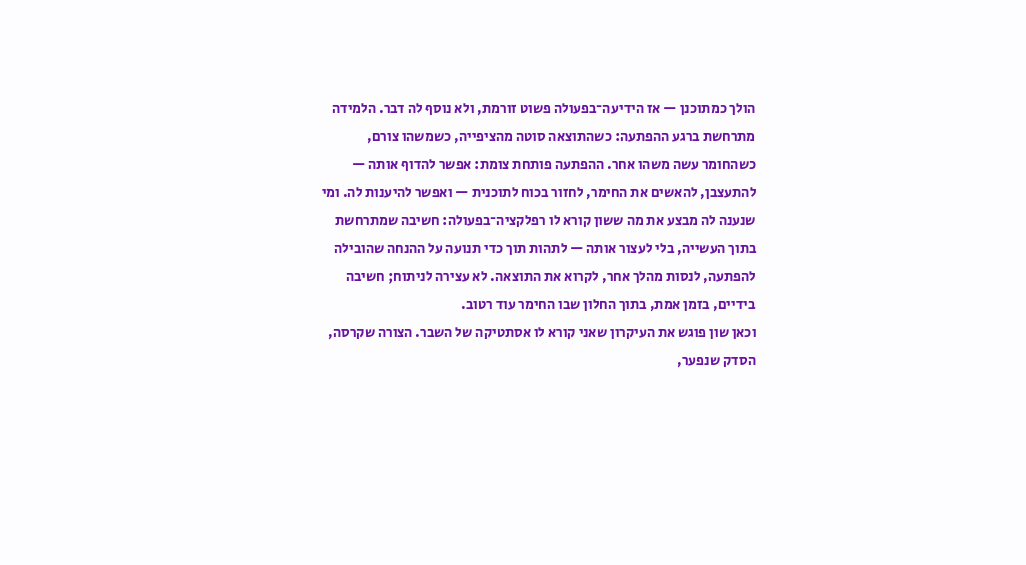הולך כמתוכנן — אז הידיעה־בפעולה פשוט זורמת, ולא נוסף לה דבר. הלמידה מתרחשת ברגע ההפתעה: כשהתוצאה סוטה מהציפייה, כשמשהו צורם, כשהחומר עשה משהו אחר. ההפתעה פותחת צומת: אפשר להדוף אותה — להתעצבן, להאשים את החימר, לחזור בכוח לתוכנית — ואפשר להיענות לה. ומי שנענה לה מבצע את מה ששון קורא לו רפלקציה־בפעולה: חשיבה שמתרחשת בתוך העשייה, בלי לעצור אותה — לתהות תוך כדי תנועה על ההנחה שהובילה להפתעה, לנסות מהלך אחר, לקרוא את התוצאה. לא עצירה לניתוח; חשיבה בידיים, בזמן אמת, בתוך החלון שבו החימר עוד רטוב.
וכאן שון פוגש את העיקרון שאני קורא לו אסתטיקה של השבר. הצורה שקרסה, הסדק שנפער,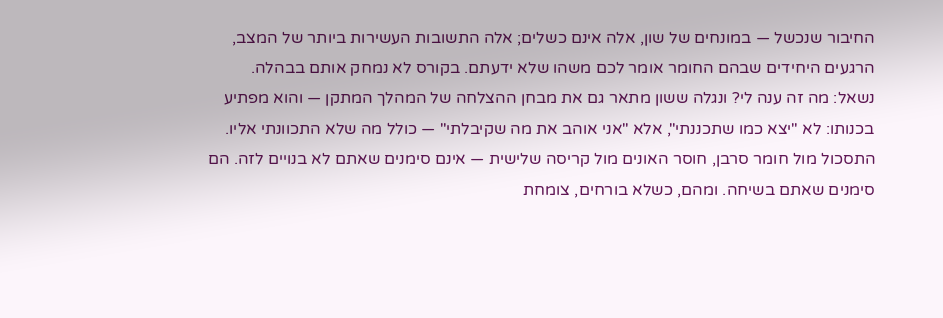החיבור שנכשל — במונחים של שון, אלה אינם כשלים; אלה התשובות העשירות ביותר של המצב, הרגעים היחידים שבהם החומר אומר לכם משהו שלא ידעתם. בקורס לא נמחק אותם בבהלה. נשאל: מה זה ענה לי? ונגלה ששון מתאר גם את מבחן ההצלחה של המהלך המתקן — והוא מפתיע בכנותו: לא "יצא כמו שתכננתי", אלא "אני אוהב את מה שקיבלתי" — כולל מה שלא התכוונתי אליו. התסכול מול חומר סרבן, חוסר האונים מול קריסה שלישית — אינם סימנים שאתם לא בנויים לזה. הם סימנים שאתם בשיחה. ומהם, כשלא בורחים, צומחת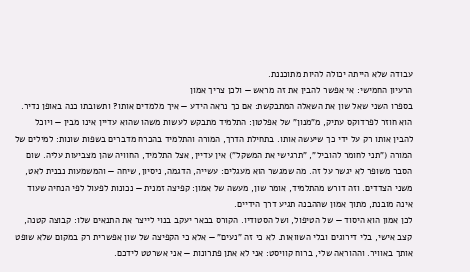עבודה שלא הייתה יכולה להיות מתוכננת.
הרעיון החמישי: אי אפשר להבין את זה מראש — ולכן צריך אמון
בספרו השני שאל שון את השאלה המתבקשת: אם כך נראה הידע — איך מלמדים אותו? ותשובתו כנה באופן נדיר. הוא חוזר לפרדוקס עתיק, מ"מנון" של אפלטון: התלמיד מתבקש לעשות משהו שהוא עדיין אינו מבין — ויוכל להבין אותו רק על ידי כך שיעשה אותו. בתחילת הדרך, המורה והתלמיד בהכרח מדברים בשפות שונות: למילים של המורה ("תני לחומר להוביל", "תרגישי את המשקל") אין עדיין, אצל התלמיד, החוויה שהן מצביעות עליה. שום הסבר משופר לא יגשר על זה. מה שמגשר הוא מעגלים: עשייה, הדגמה, ניסיון, שיחה — והמשמעות נבנית לאט, משני הצדדים. וזה דורש מהתלמיד, אומר שון, מעשה של אמון: קפיצה זמנית — נכונות לפעול לפי הנחיה שעוד אינה מובנת, מתוך אמון שההבנה תגיע דרך הידיים.
לכן אמון הוא היסוד — של הטיפול, ושל הסטודיו. הקורס בבאר יעקב בנוי לייצר את התנאים שלו: קבוצה קטנה, קצב אישי, בלי דירוגים ובלי השוואות. לא כי זה "נעים" — אלא כי הקפיצה של שון אפשרית רק במקום שלא שופט אותך באוויר. וההוראה שלי, ברוח קוויסט: אני לא אתן פתרונות — אני אשרטט לידכם.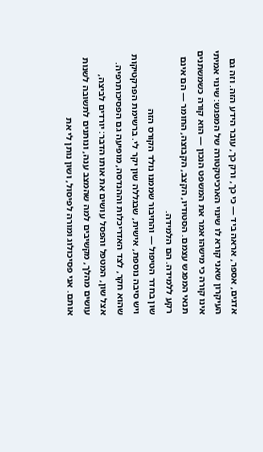אדגים, אספר, אראה ביד — כי כך, ורק כך, עובר הידע הזה. וזה גם העיקרון שאני קורא לו שינוי הארכיטקטורה של המפגש: שינוי אמיתי אינו קורה כי מישהו אמר את המשפט הנכון — הוא קורה כשמשתנים תנאי המפגש עצמם. הסטודיו, הקצב, הקבוצה, החומר — הם אינם רקע ללמידה. הם הלמידה.
שון בחדר הטיפול — והחיבור שממנו נולד הקורס הזה
ויש סיבה נוספת, אישית, שבגללה שון יקר לי. ברשימת הפרקטיקות שהוא חקר, לצד האדריכלות וההנדסה, מופיעה גם הפסיכותרפיה. אצל שון, המטפל והפסל עושים את אותו הדבר: יורדים לביצה, עושים מהלך, מקשיבים למה שהמצב ענה, ונותנים לתשובה לשנות אותם. אני פסיכולוג ומורה לפיסול, ושון נותן לי את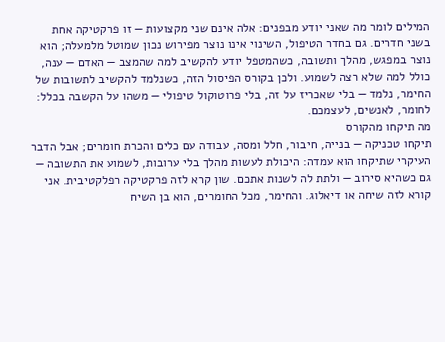המילים לומר מה שאני יודע מבפנים: אלה אינם שני מקצועות — זו פרקטיקה אחת בשני חדרים. גם בחדר הטיפול, השינוי אינו נוצר מפירוש נכון שמוטל מלמעלה; הוא נוצר במפגש, מהלך ותשובה, כשהמטפל יודע להקשיב למה שהמצב — האדם — ענה, כולל למה שלא רצה לשמוע. ולכן בקורס הפיסול הזה, כשנלמד להקשיב לתשובות של החימר, נלמד — בלי שאכריז על זה, בלי פרוטוקול טיפולי — משהו על הקשבה בכלל: לחומר, לאנשים, לעצמכם.
מה תיקחו מהקורס
תיקחו טכניקה — בנייה, חיבור, חלל ומסה, עבודה עם כלים והכרת חומרים; אבל הדבר העיקרי שתיקחו הוא עמדה: היכולת לעשות מהלך בלי ערובות, לשמוע את התשובה — גם כשהיא סירוב — ולתת לה לשנות אתכם. שון קרא לזה פרקטיקה רפלקטיבית. אני קורא לזה שיחה או דיאלוג. והחימר, מכל החומרים, הוא בן השיח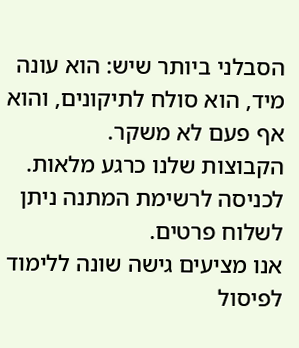הסבלני ביותר שיש: הוא עונה מיד, הוא סולח לתיקונים, והוא אף פעם לא משקר.
הקבוצות שלנו כרגע מלאות. לכניסה לרשימת המתנה ניתן לשלוח פרטים.
אנו מציעים גישה שונה ללימוד לפיסול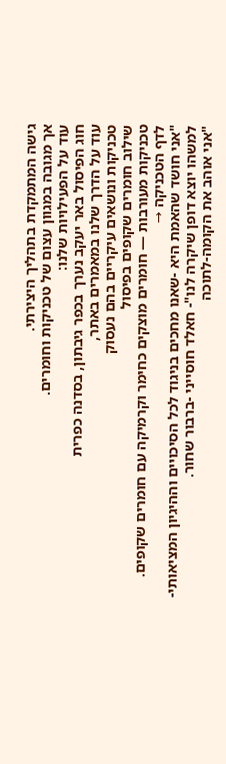גישה המתמקדת בתהליך היצירתי.
אך מגובה במגוון עצום של טכניקות וחומרים.
עוד על הפעילויות שלנו:
חוג הפיסול באר יעקב נערך בכפר גיבתון, בסדנה כפרית
עוד על הדרך שלנו במאמרים באתר,
טכניקות ונושאים עיקריים בהם נעסוק
שילוב חומרים שקופים בפיסול
טכניקות מעורבות — חומרים מוצקים כחימר וקרמיקה עם חומרים שקופים.
לדף הטכניקה →
"אני חושד שהאמת היא -שאנו מחכים בניגוד לכל הסיכויים וההיגיון המציאותי- למשהו יוצא דופן שיקרה לנו"- חאלד חוסייני -ברבור שחור.
"אני אוהב את הקומה-לתוכה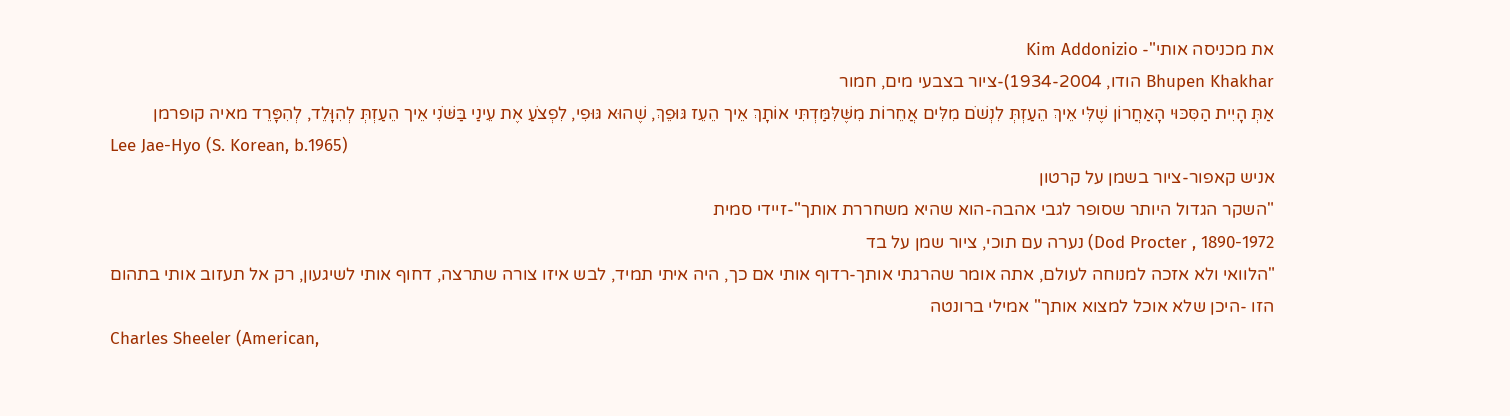את מכניסה אותי"- Kim Addonizio
Bhupen Khakhar הודו, 1934-2004)-ציור בצבעי מים, חמור
אַתְּ הָיִית הַסִּכּוּי הָאַחֲרוֹן שֶׁלִּי אֵיךְ הֵעַזְתְּ לִנְשֹׁם מִלִּים אֲחֵרוֹת מִשֶּׁלִּמַּדְתִּי אוֹתָךְ אֵיך הֵעֵז גּוּפֵךְ, שֶׁהוּא גּוּפִי, לִפְצֹעַ אֶת עֵינַי בַּשֹּׁנִי אֵיך הֵעַזְתְּ לְהִוָּלֵד, לְהִפָּרֵד מאיה קופרמן
Lee Jae-Hyo (S. Korean, b.1965)
אניש קאפור-ציור בשמן על קרטון
"השקר הגדול היותר שסופר לגבי אהבה-הוא שהיא משחררת אותך"-זיידי סמית
Dod Procter , 1890-1972) נערה עם תוכי, ציור שמן על בד
"הלוואי ולא אזכה למנוחה לעולם, אתה אומר שהרגתי אותך-רדוף אותי אם כך, היה איתי תמיד, לבש איזו צורה שתרצה, דחוף אותי לשיגעון, רק אל תעזוב אותי בתהום הזו -היכן שלא אוכל למצוא אותך" אמילי ברונטה
Charles Sheeler (American,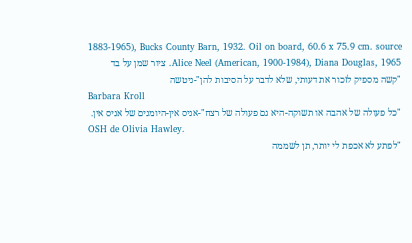1883-1965), Bucks County Barn, 1932. Oil on board, 60.6 x 75.9 cm. source
Alice Neel (American, 1900-1984), Diana Douglas, 1965. ציור שמן על בד
"קשה מספיק לזכור את דעותי, שלא לדבר על הסיבות להן"-ניטשה
Barbara Kroll
"כל פעולה של אהבה או תשוקה-היא גם פעולה של רצח"-אניס אין-היומנים של אניס אין.
OSH de Olivia Hawley.
"לפתע לא אכפת לי יותר, תן לשממה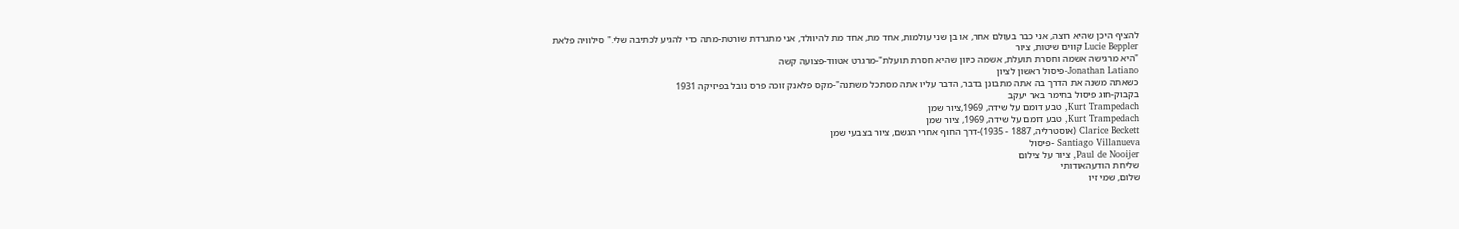להציף היכן שהיא רוצה, אני כבר בעולם אחר, או בן שני עולמות, אחד מת, אחד מת להיוולד, אני מתגרדת שורטת-מתה כדי להגיע לכתיבה שלי." סילוויה פלאת
Lucie Beppler קווים שיטות, ציור
"היא מרגישה אשמה וחסרת תועלת, אשמה כיוון שהיא חסרת תועלת"-מרגרט אטווד-פצועה קשה
Jonathan Latiano-פיסול ראשון לציון
כשאתה משנה את הדרך בה אתה מתבונן בדבר, הדבר עליו אתה מסתכל משתנה"-מקס פלאנק זוכה פרס נובל בפיזיקה 1931
בקבוק-חוג פיסול בחימר באר יעקב
Kurt Trampedach, טבע דומם על שידה, 1969,ציור שמן
Kurt Trampedach, טבע דומם על שידה, 1969, ציור שמן
Clarice Beckett (אוסטרליה, 1887 - 1935)-דרך החוף אחרי הגשם, ציור בצבעי שמן
Santiago Villanueva -פיסול
Paul de Nooijer, ציור על צילום
שליחת הודעהאודותי
שלום, שמי זיו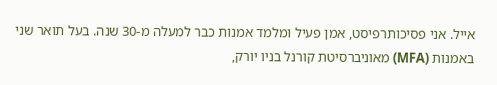אייל. אני פסיכותרפיסט, אמן פעיל ומלמד אמנות כבר למעלה מ-30 שנה. בעל תואר שני באמנות (MFA) מאוניברסיטת קורנל בניו יורק,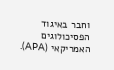וחבר באיגוד הפסיכולוגים האמריקאי (APA).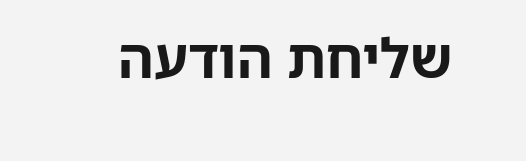שליחת הודעה